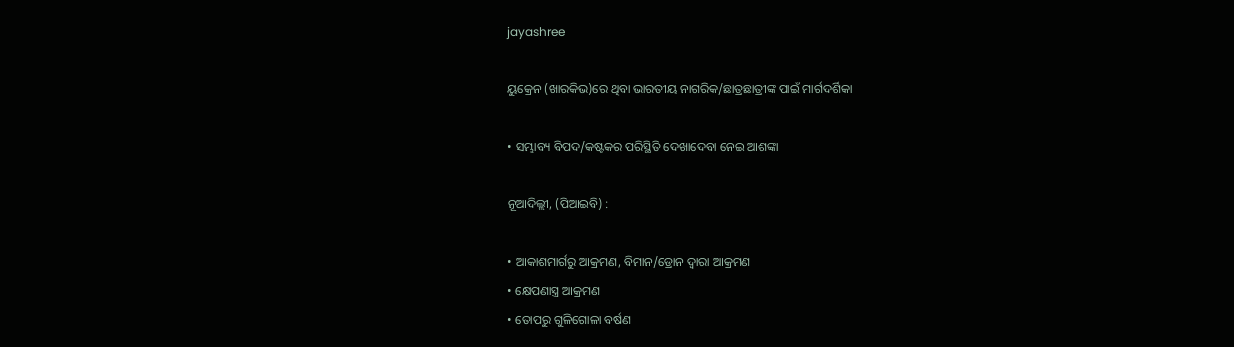jayashree

ୟୁକ୍ରେନ (ଖାରକିଭ)ରେ ଥିବା ଭାରତୀୟ ନାଗରିକ/ଛାତ୍ରଛାତ୍ରୀଙ୍କ ପାଇଁ ମାର୍ଗଦର୍ଶିକା

• ସମ୍ଭାବ୍ୟ ବିପଦ/କଷ୍ଟକର ପରିସ୍ଥିତି ଦେଖାଦେବା ନେଇ ଆଶଙ୍କା

ନୂଆଦିଲ୍ଲୀ, (ପିଆଇବି) :

• ଆକାଶମାର୍ଗରୁ ଆକ୍ରମଣ, ବିମାନ/ଡ୍ରୋନ ଦ୍ବାରା ଆକ୍ରମଣ
• କ୍ଷେପଣାସ୍ତ୍ର ଆକ୍ରମଣ
• ତୋପରୁ ଗୁଳିଗୋଳା ବର୍ଷଣ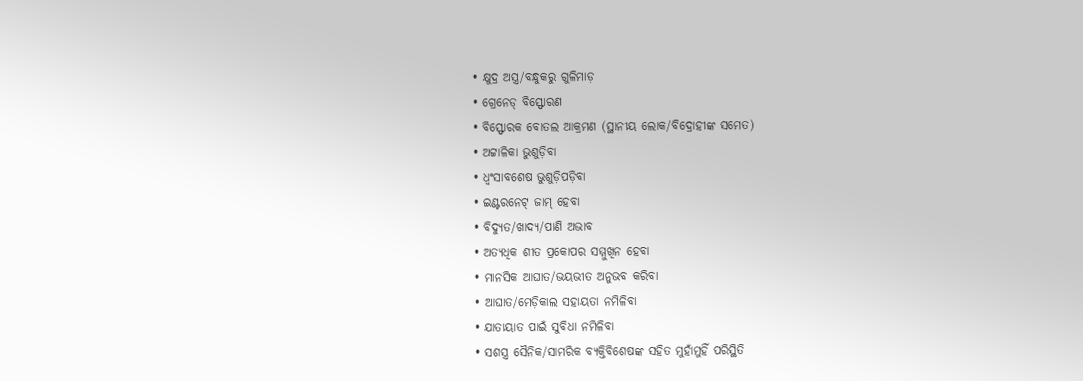• କ୍ଷୁଦ୍ର ଅସ୍ତ୍ର/ବନ୍ଧୁକରୁ ଗୁଳିମାଡ଼
• ଗ୍ରେନେଡ୍‌ ବିସ୍ଫୋରଣ
• ବିସ୍ଫୋରକ ବୋତଲ ଆକ୍ରମଣ (ସ୍ଥାନୀୟ ଲୋକ/ବିଦ୍ରୋହୀଙ୍କ ସମେତ)
• ଅଟ୍ଟାଳିକା ଭୁଶୁଡ଼ିବା
• ଧ୍ବଂସାବଶେଷ ଭୁଶୁଡ଼ିପଡ଼ିବା
• ଇଣ୍ଟରନେଟ୍‌ ଜାମ୍‌ ହେବା
• ବିଦ୍ୟୁତ/ଖାଦ୍ୟ/ପାଣି ଅଭାବ
• ଅତ୍ୟଧିକ ଶୀତ ପ୍ରକୋପର ସମ୍ମୁଖିନ ହେବା
• ମାନସିକ ଆଘାତ/ଭୟଭୀତ ଅନୁଭବ କରିବା
• ଆଘାତ/ମେଡ଼ିକାଲ ସହାୟତା ନମିଳିବା
• ଯାତାୟାତ ପାଇଁ ସୁବିଧା ନମିଳିବା
• ସଶସ୍ତ୍ର ସୈନିକ/ସାମରିକ ବ୍ୟକ୍ତିବିଶେଷଙ୍କ ସହିତ ମୁହାଁମୁହିଁ ପରିସ୍ଥିତି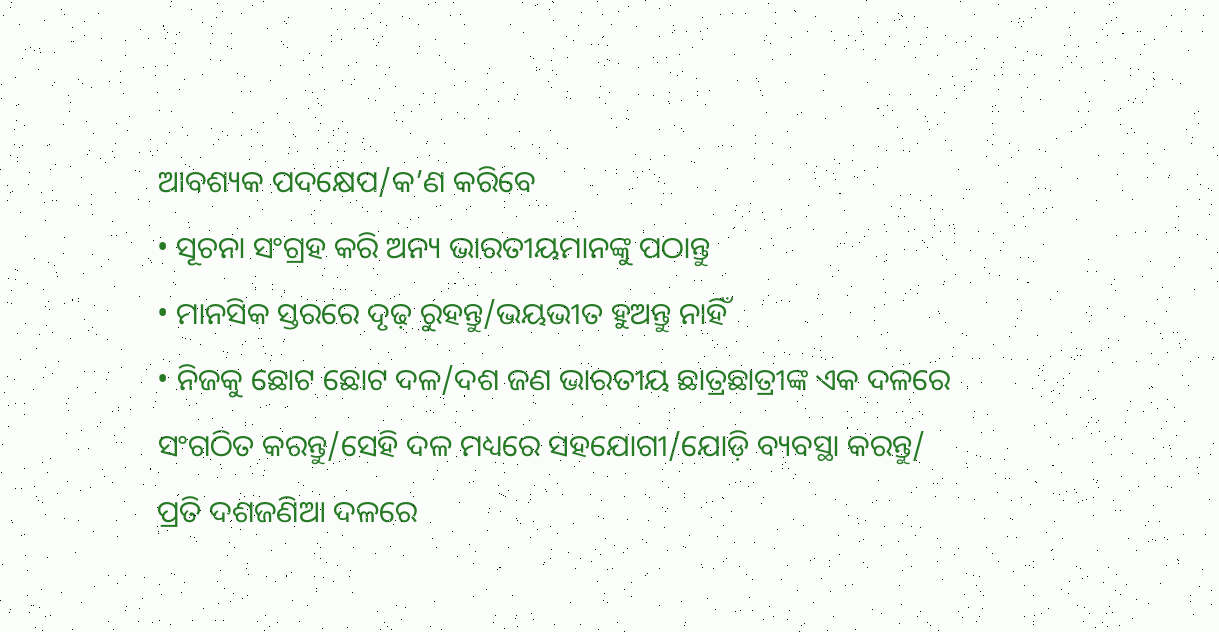ଆବଶ୍ୟକ ପଦକ୍ଷେପ/କ’ଣ କରିବେ
• ସୂଚନା ସଂଗ୍ରହ କରି ଅନ୍ୟ ଭାରତୀୟମାନଙ୍କୁ ପଠାନ୍ତୁ
• ମାନସିକ ସ୍ତରରେ ଦୃଢ଼ ରୁହନ୍ତୁ/ଭୟଭୀତ ହୁଅନ୍ତୁ ନାହିଁ
• ନିଜକୁ ଛୋଟ ଛୋଟ ଦଳ/ଦଶ ଜଣ ଭାରତୀୟ ଛାତ୍ରଛାତ୍ରୀଙ୍କ ଏକ ଦଳରେ ସଂଗଠିତ କରନ୍ତୁ/ସେହି ଦଳ ମଧ୍ୟରେ ସହଯୋଗୀ/ଯୋଡ଼ି ବ୍ୟବସ୍ଥା କରନ୍ତୁ/ ପ୍ରତି ଦଶଜଣିଆ ଦଳରେ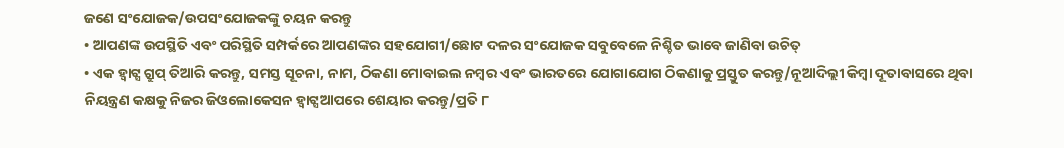ଜଣେ ସଂଯୋଜକ/ଉପସଂଯୋଜକଙ୍କୁ ଚୟନ କରନ୍ତୁ
• ଆପଣଙ୍କ ଉପସ୍ଥିତି ଏବଂ ପରିସ୍ଥିତି ସମ୍ପର୍କରେ ଆପଣଙ୍କର ସହଯୋଗୀ/ଛୋଟ ଦଳର ସଂଯୋଜକ ସବୁବେଳେ ନିଶ୍ଚିତ ଭାବେ ଜାଣିବା ଉଚିତ୍
• ଏକ ହ୍ବାଟ୍ସ ଗ୍ରୁପ୍‌ ତିଆରି କରନ୍ତୁ, ସମସ୍ତ ସୂଚନା, ନାମ, ଠିକଣା ମୋବାଇଲ ନମ୍ବର ଏବଂ ଭାରତରେ ଯୋଗାଯୋଗ ଠିକଣାକୁ ପ୍ରସ୍ତୁତ କରନ୍ତୁ/ନୂଆଦିଲ୍ଲୀ କିମ୍ବା ଦୂତାବାସରେ ଥିବା ନିୟନ୍ତ୍ରଣ କକ୍ଷକୁ ନିଜର ଜିଓଲୋକେସନ ହ୍ବାଟ୍ସଆପରେ ଶେୟାର କରନ୍ତୁ/ପ୍ରତି ୮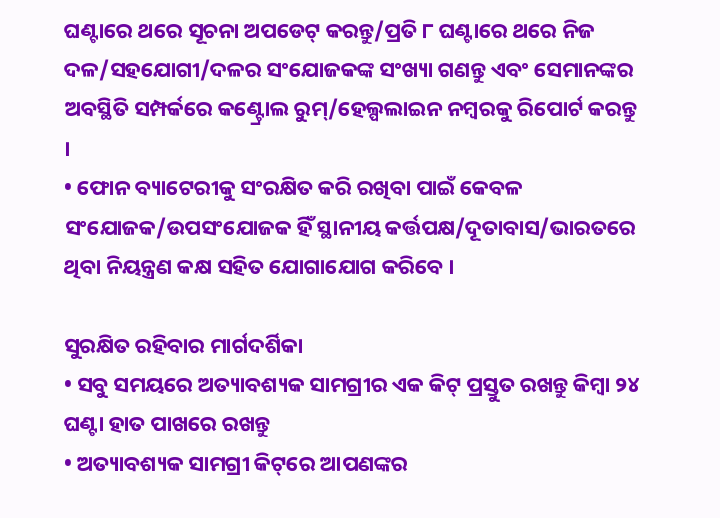ଘଣ୍ଟାରେ ଥରେ ସୂଚନା ଅପଡେଟ୍‌ କରନ୍ତୁ/ପ୍ରତି ୮ ଘଣ୍ଟାରେ ଥରେ ନିଜ ଦଳ/ସହଯୋଗୀ/ଦଳର ସଂଯୋଜକଙ୍କ ସଂଖ୍ୟା ଗଣନ୍ତୁ ଏବଂ ସେମାନଙ୍କର ଅବସ୍ଥିତି ସମ୍ପର୍କରେ କଣ୍ଟ୍ରୋଲ ରୁମ୍‌/ହେଲ୍ପଲାଇନ ନମ୍ବରକୁ ରିପୋର୍ଟ କରନ୍ତୁ ।
• ଫୋନ ବ୍ୟାଟେରୀକୁ ସଂରକ୍ଷିତ କରି ରଖିବା ପାଇଁ କେବଳ ସଂଯୋଜକ/ଉପସଂଯୋଜକ ହିଁ ସ୍ଥାନୀୟ କର୍ତ୍ତପକ୍ଷ/ଦୂତାବାସ/ଭାରତରେ ଥିବା ନିୟନ୍ତ୍ରଣ କକ୍ଷ ସହିତ ଯୋଗାଯୋଗ କରିବେ ।

ସୁରକ୍ଷିତ ରହିବାର ମାର୍ଗଦର୍ଶିକା
• ସବୁ ସମୟରେ ଅତ୍ୟାବଶ୍ୟକ ସାମଗ୍ରୀର ଏକ କିଟ୍‌ ପ୍ରସ୍ତୁତ ରଖନ୍ତୁ କିମ୍ବା ୨୪ ଘଣ୍ଟା ହାତ ପାଖରେ ରଖନ୍ତୁ
• ଅତ୍ୟାବଶ୍ୟକ ସାମଗ୍ରୀ କିଟ୍‌ରେ ଆପଣଙ୍କର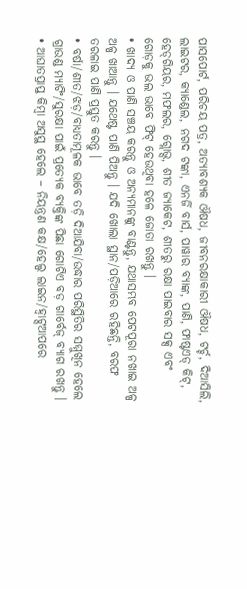ପାସପୋର୍ଟ, ପରିଚୟ ପତ୍ର, ଅତ୍ୟାବଶ୍ୟକ ଔଷଧ, ଜୀବନରକ୍ଷାକାରୀ ଔଷଧ, ଟର୍ଚ୍ଚ, ଦିଆସିଲି, ଲାଇଟର, କ୍ୟାଣ୍ଡେଲ, ନଗଦ ଟଙ୍କା, ଏନର୍ଜି ବାର୍ସ, ପାୱାର ବ୍ୟାଙ୍କ, ପାଣି, ଫାଷ୍ଟଏଡ୍ କିଟ୍‌, ହେଡ୍‌ଗିୟର, ମଫଲର, ଗ୍ଲୋଭ୍ସ, ଶୀତ ଜ୍ୟାକେଟ, ଶୀତରୁ ରକ୍ଷା ପାଇବାର ସକ୍ସ ଏବଂ ଗୋଡ଼କୁ ଭଲ ଭାବେ ଫିଟ୍‌ ହେଉଥିବା ହଳେ ଜୋତା ରଖନ୍ତୁ ।
• ଖାଦ୍ୟ ଓ ପାଣି ସଞ୍ଚୟ କରନ୍ତୁ ଓ ଅନ୍ୟମାନଙ୍କୁ ବାଣ୍ଟନ୍ତୁ, ଯଥାସମ୍ଭବ ପେଟପୂରା ନଖାଇ ଅଳ୍ପ ଅଳ୍ପ ଖାଆନ୍ତୁ । ଯଥେଷ୍ଟ ପାଣି ପିଅନ୍ତୁ । ଯଦି ଖୋଲା ସ୍ଥାନ/ପଡ଼ିଆରେ ରହିଛନ୍ତି, ବରଫ ତରଳାଇ ପାଣି ପ୍ରସ୍ତୁତ କରନ୍ତୁ ।
• ବର୍ଷା/ଶୀତ/ଝଡ଼/ବାଧ୍ୟତାମୂଳକ ଭାବେ ତଡ଼ି ଦିଆଯିବା/ଉଦ୍ଧାର ପରିସ୍ଥିତିର ସମ୍ମୁଖିନ ହେଲେ ଗ୍ରାଉଣ୍ଡ ମ୍ୟାଟିଂ/ସୁରକ୍ଷା ପାଇଁ ପ୍ରତ୍ୟେକ ବ୍ୟକ୍ତିଙ୍କ ପିଛା ଗୋଟିଏ ବଡ଼ ଗାର୍ବେଜ୍‌ ବ୍ୟାଗ ରଖନ୍ତୁ ।
• ଆଘାତପ୍ରାପ୍ତ କିମ୍ବା ଅସୁସ୍ଥ ହେଲେ – ନିୟନ୍ତ୍ରଣ କକ୍ଷ/ହେଲ୍ପ ଲାଇନ/ହ୍ବାଟ୍ସଆପରେ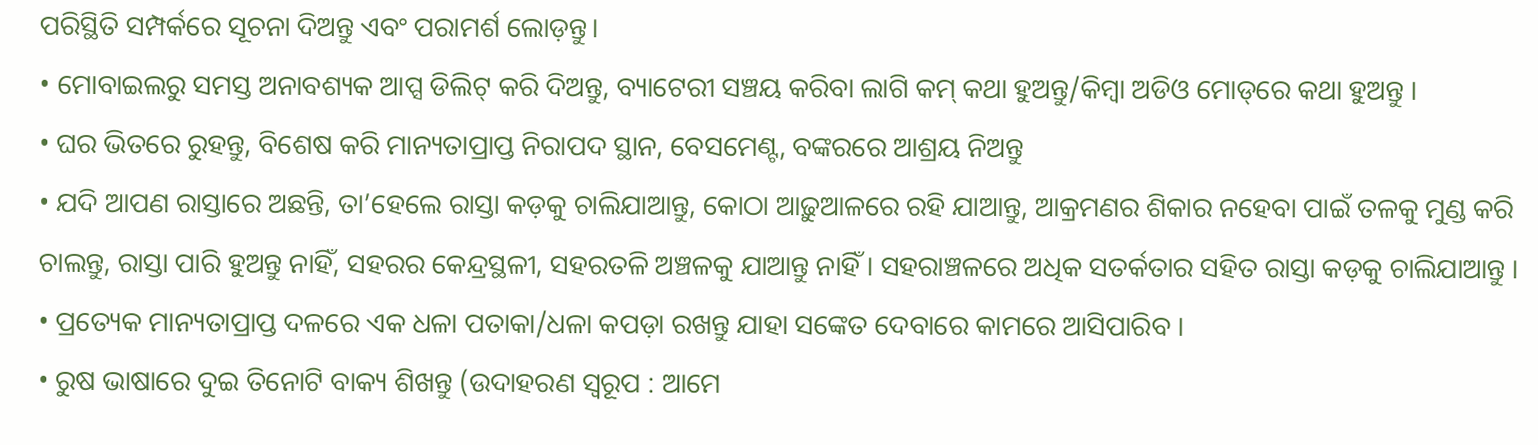ପରିସ୍ଥିତି ସମ୍ପର୍କରେ ସୂଚନା ଦିଅନ୍ତୁ ଏବଂ ପରାମର୍ଶ ଲୋଡ଼ନ୍ତୁ।
• ମୋବାଇଲରୁ ସମସ୍ତ ଅନାବଶ୍ୟକ ଆପ୍ସ ଡିଲିଟ୍‌ କରି ଦିଅନ୍ତୁ, ବ୍ୟାଟେରୀ ସଞ୍ଚୟ କରିବା ଲାଗି କମ୍‌ କଥା ହୁଅନ୍ତୁ/କିମ୍ବା ଅଡିଓ ମୋଡ୍‌ରେ କଥା ହୁଅନ୍ତୁ ।
• ଘର ଭିତରେ ରୁହନ୍ତୁ, ବିଶେଷ କରି ମାନ୍ୟତାପ୍ରାପ୍ତ ନିରାପଦ ସ୍ଥାନ, ବେସମେଣ୍ଟ, ବଙ୍କରରେ ଆଶ୍ରୟ ନିଅନ୍ତୁ
• ଯଦି ଆପଣ ରାସ୍ତାରେ ଅଛନ୍ତି, ତା’ହେଲେ ରାସ୍ତା କଡ଼କୁ ଚାଲିଯାଆନ୍ତୁ, କୋଠା ଆଢ଼ୁଆଳରେ ରହି ଯାଆନ୍ତୁ, ଆକ୍ରମଣର ଶିକାର ନହେବା ପାଇଁ ତଳକୁ ମୁଣ୍ଡ କରି ଚାଲନ୍ତୁ, ରାସ୍ତା ପାରି ହୁଅନ୍ତୁ ନାହିଁ, ସହରର କେନ୍ଦ୍ରସ୍ଥଳୀ, ସହରତଳି ଅଞ୍ଚଳକୁ ଯାଆନ୍ତୁ ନାହିଁ । ସହରାଞ୍ଚଳରେ ଅଧିକ ସତର୍କତାର ସହିତ ରାସ୍ତା କଡ଼କୁ ଚାଲିଯାଆନ୍ତୁ ।
• ପ୍ରତ୍ୟେକ ମାନ୍ୟତାପ୍ରାପ୍ତ ଦଳରେ ଏକ ଧଳା ପତାକା/ଧଳା କପଡ଼ା ରଖନ୍ତୁ ଯାହା ସଙ୍କେତ ଦେବାରେ କାମରେ ଆସିପାରିବ ।
• ରୁଷ ଭାଷାରେ ଦୁଇ ତିନୋଟି ବାକ୍ୟ ଶିଖନ୍ତୁ (ଉଦାହରଣ ସ୍ବରୂପ : ଆମେ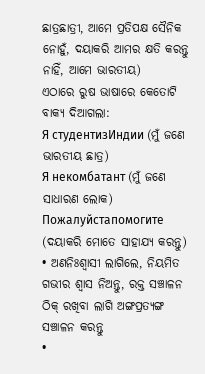ଛାତ୍ରଛାତ୍ରୀ, ଆମେ ପ୍ରତିପକ୍ଷ ସୈନିକ ନୋହୁଁ, ଦୟାକରି ଆମର କ୍ଷତି କରନ୍ତୁ ନାହିଁ, ଆମେ ଭାରତୀୟ)
ଏଠାରେ ରୁଷ ଭାଷାରେ କେତୋଟି ବାକ୍ୟ ଦିଆଗଲା:
Я студентизИндии (ମୁଁ ଜଣେ ଭାରତୀୟ ଛାତ୍ର)
Я некомбатант (ମୁଁ ଜଣେ ସାଧାରଣ ଲୋକ)
Пожалуйстапомогите (ଦୟାକରି ମୋତେ ସାହାଯ୍ୟ କରନ୍ତୁ)
• ଅଣନିଃଶ୍ବାସୀ ଲାଗିଲେ, ନିୟମିତ ଗଭୀର ଶ୍ବାସ ନିଅନ୍ତୁ, ରକ୍ତ ସଞ୍ଚାଳନ ଠିକ୍‌ ରଖିବା ଲାଗି ଅଙ୍ଗପ୍ରତ୍ୟଙ୍ଗ ସଞ୍ଚାଳନ କରନ୍ତୁ
•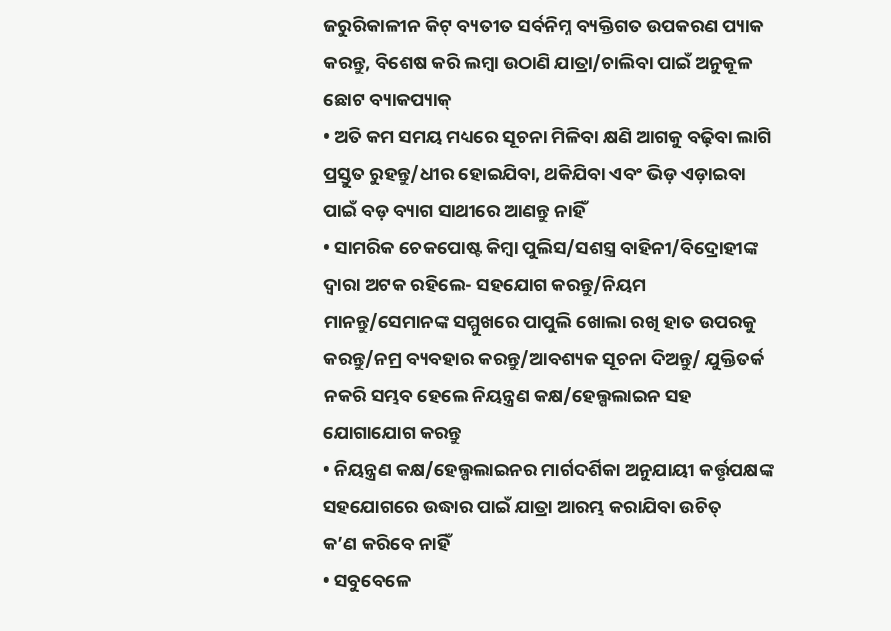ଜରୁରିକାଳୀନ କିଟ୍‌ ବ୍ୟତୀତ ସର୍ବନିମ୍ନ ବ୍ୟକ୍ତିଗତ ଉପକରଣ ପ୍ୟାକ କରନ୍ତୁ, ବିଶେଷ କରି ଲମ୍ବା ଉଠାଣି ଯାତ୍ରା/ଚାଲିବା ପାଇଁ ଅନୁକୂଳ ଛୋଟ ବ୍ୟାକପ୍ୟାକ୍
• ଅତି କମ ସମୟ ମଧ୍ୟରେ ସୂଚନା ମିଳିବା କ୍ଷଣି ଆଗକୁ ବଢ଼ିବା ଲାଗି ପ୍ରସ୍ତୁତ ରୁହନ୍ତୁ/ଧୀର ହୋଇଯିବା, ଥକିଯିବା ଏବଂ ଭିଡ଼ ଏଡ଼ାଇବା ପାଇଁ ବଡ଼ ବ୍ୟାଗ ସାଥୀରେ ଆଣନ୍ତୁ ନାହିଁ
• ସାମରିକ ଚେକପୋଷ୍ଟ କିମ୍ବା ପୁଲିସ/ସଶସ୍ତ୍ର ବାହିନୀ/ବିଦ୍ରୋହୀଙ୍କ ଦ୍ବାରା ଅଟକ ରହିଲେ- ସହଯୋଗ କରନ୍ତୁ/ନିୟମ ମାନନ୍ତୁ/ସେମାନଙ୍କ ସମ୍ମୁଖରେ ପାପୁଲି ଖୋଲା ରଖି ହାତ ଉପରକୁ କରନ୍ତୁ/ନମ୍ର ବ୍ୟବହାର କରନ୍ତୁ/ଆବଶ୍ୟକ ସୂଚନା ଦିଅନ୍ତୁ/ ଯୁକ୍ତିତର୍କ ନକରି ସମ୍ଭବ ହେଲେ ନିୟନ୍ତ୍ରଣ କକ୍ଷ/ହେଲ୍ପଲାଇନ ସହ ଯୋଗାଯୋଗ କରନ୍ତୁ
• ନିୟନ୍ତ୍ରଣ କକ୍ଷ/ହେଲ୍ପଲାଇନର ମାର୍ଗଦର୍ଶିକା ଅନୁଯାୟୀ କର୍ତ୍ତୃପକ୍ଷଙ୍କ ସହଯୋଗରେ ଉଦ୍ଧାର ପାଇଁ ଯାତ୍ରା ଆରମ୍ଭ କରାଯିବା ଉଚିତ୍
କ’ଣ କରିବେ ନାହିଁ
• ସବୁବେଳେ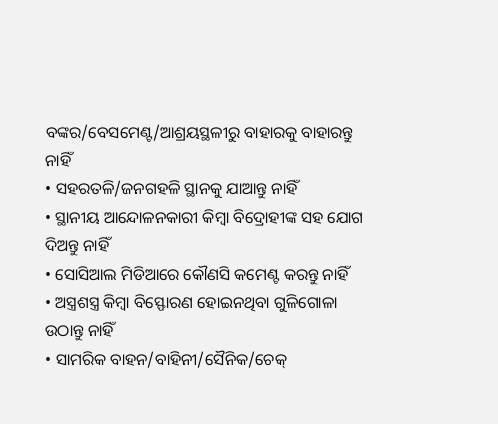ବଙ୍କର/ବେସମେଣ୍ଟ/ଆଶ୍ରୟସ୍ଥଳୀରୁ ବାହାରକୁ ବାହାରନ୍ତୁ ନାହିଁ
• ସହରତଳି/ଜନଗହଳି ସ୍ଥାନକୁ ଯାଆନ୍ତୁ ନାହିଁ
• ସ୍ଥାନୀୟ ଆନ୍ଦୋଳନକାରୀ କିମ୍ବା ବିଦ୍ରୋହୀଙ୍କ ସହ ଯୋଗ ଦିଅନ୍ତୁ ନାହିଁ
• ସୋସିଆଲ ମିଡିଆରେ କୌଣସି କମେଣ୍ଟ କରନ୍ତୁ ନାହିଁ
• ଅସ୍ତ୍ରଶସ୍ତ୍ର କିମ୍ବା ବିସ୍ଫୋରଣ ହୋଇନଥିବା ଗୁଳିଗୋଳା ଉଠାନ୍ତୁ ନାହିଁ
• ସାମରିକ ବାହନ/ବାହିନୀ/ସୈନିକ/ଚେକ୍‌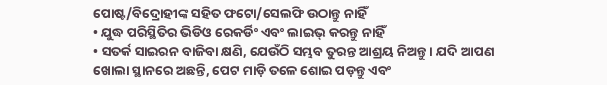ପୋଷ୍ଟ/ବିଦ୍ରୋହୀଙ୍କ ସହିତ ଫଟୋ/ସେଲଫି ଉଠାନ୍ତୁ ନାହିଁ
• ଯୁଦ୍ଧ ପରିସ୍ଥିତିର ଭିଡିଓ ରେକର୍ଡିଂ ଏବଂ ଲାଇଭ୍‌ କରନ୍ତୁ ନାହିଁ
• ସତର୍କ ସାଇରନ ବାଜିବା କ୍ଷଣି, ଯେଉଁଠି ସମ୍ଭବ ତୁରନ୍ତ ଆଶ୍ରୟ ନିଅନ୍ତୁ । ଯଦି ଆପଣ ଖୋଲା ସ୍ଥାନରେ ଅଛନ୍ତି, ପେଟ ମାଡ଼ି ତଳେ ଶୋଇ ପଡ଼ନ୍ତୁ ଏବଂ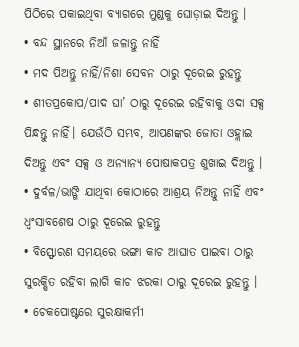ପିଠିରେ ପକାଇଥିବା ବ୍ୟାଗରେ ମୁଣ୍ଡକୁ ଘୋଡ଼ାଇ ଦିଅନ୍ତୁ ।
• ବନ୍ଦ ସ୍ଥାନରେ ନିଆଁ ଜଳାନ୍ତୁ ନାହିଁ
• ମଦ ପିଅନ୍ତୁ ନାହିଁ/ନିଶା ସେବନ ଠାରୁ ଦୂରେଇ ରୁହନ୍ତୁ
• ଶୀତପ୍ରକୋପ/ପାଦ ଘା’ ଠାରୁ ଦୂରେଇ ରହିବାକୁ ଓଦା ସକ୍ସ ପିନ୍ଧନ୍ତୁ ନାହିଁ। ଯେଉଁଠି ସମ୍ଭବ, ଆପଣଙ୍କର ଜୋତା ଓହ୍ଲାଇ ଦିଅନ୍ତୁ ଏବଂ ସକ୍ସ ଓ ଅନ୍ୟାନ୍ୟ ପୋଷାକପତ୍ର ଶୁଖାଇ ଦିଅନ୍ତୁ ।
• ଦୁର୍ବଳ/ଭାଙ୍ଗି ଯାଥିବା କୋଠାରେ ଆଶ୍ରୟ ନିଅନ୍ତୁ ନାହିଁ ଏବଂ ଧ୍ବଂସାବଶେଷ ଠାରୁ ଦୂରେଇ ରୁହନ୍ତୁ
• ବିସ୍ଫୋରଣ ସମୟରେ ଭଙ୍ଗା କାଚ ଆଘାତ ପାଇବା ଠାରୁ ସୁରକ୍ଷିତ ରହିବା ଲାଗି କାଚ ଝରକା ଠାରୁ ଦୂରେଇ ରୁହନ୍ତୁ ।
• ଚେକପୋଷ୍ଟରେ ସୁରକ୍ଷାକର୍ମୀ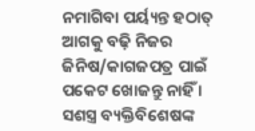ନମାଗିବା ପର୍ୟ୍ୟନ୍ତ ହଠାତ୍‌ ଆଗକୁ ବଢ଼ି ନିଜର ଜିନିଷ/କାଗଜପତ୍ର ପାଇଁ ପକେଟ ଖୋଜନ୍ତୁ ନାହିଁ । ସଶସ୍ତ୍ର ବ୍ୟକ୍ତିବିଶେଷଙ୍କ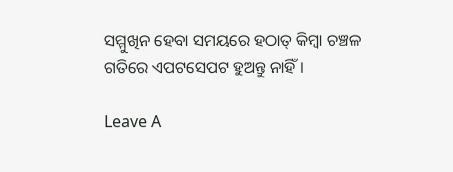ସମ୍ମୁଖିନ ହେବା ସମୟରେ ହଠାତ୍‌ କିମ୍ବା ଚଞ୍ଚଳ ଗତିରେ ଏପଟସେପଟ ହୁଅନ୍ତୁ ନାହିଁ ।

Leave A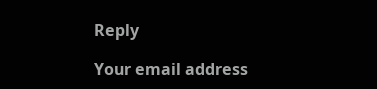Reply

Your email address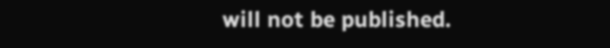will not be published.